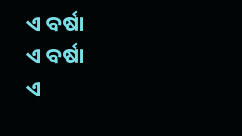ଏ ବର୍ଷା
ଏ ବର୍ଷା
ଏ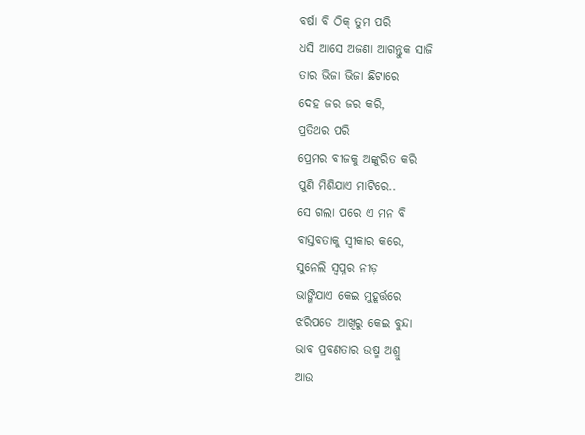ବର୍ଷା ବି ଠିକ୍ ତୁମ ପରି
ଧସି ଆସେ ଅଜଣା ଆଗନ୍ତୁକ ସାଜି
ତାର ଭିଜା ଭିଜା ଛିଟାରେ
ଦେହ ଜର ଜର କରି,
ପ୍ରତିଥର ପରି
ପ୍ରେମର ବୀଜକୁ ଅଙ୍କୁରିତ କରି
ପୁଣି ମିଶିଯାଏ ମାଟିରେ..
ସେ ଗଲା ପରେ ଏ ମନ ବି
ବାସ୍ତବତାକୁ ସ୍ଵୀକାର କରେ,
ସୁନେଲି ସ୍ୱପ୍ନର ନୀଡ଼
ଭାଙ୍ଗିଯାଏ କେଇ ମୁହୂର୍ତ୍ତରେ
ଝରିପଡେ ଆଖିରୁ କେଇ ବୁନ୍ଦା
ଭାବ ପ୍ରବଣତାର ଉଷ୍ମ ଅଶ୍ରୁ
ଆଉ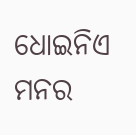ଧୋଇନିଏ
ମନର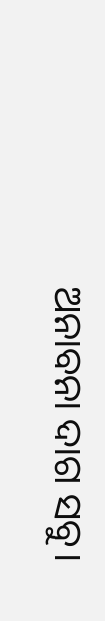ଅନାବନା ଦାଗ ସବୁ।